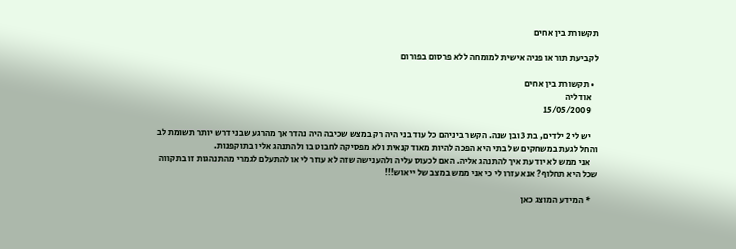תקשורת בין אחים

לקביעת תור או פניה אישית למומחה ללא פרסום בפורום

  • תקשורת בין אחים
    אודליה
    15/05/2009

    יש לי 2 ילדים, בת 3 ובן שנה. הקשר ביניהם כל עוד בני היה רק במצש שכיבה היה נהדר אך מהרגע שבני דרש יותר תשומת לב והחל לגעת במשחקים של בתי היא הפכה להיות מאוד קנאית ולא מפסיקה לחבוט בו ולהתנהג אליו בתוקפנות.
    אני ממש לא יודעת איך להתנהג אליה. האם לכעוס עליה ולהענישה שזה לא עוזר לי או להתעלם לגמרי מהתנהגות זו בתקווה שכל היא תחלוף? אנא עזרו לי כי אני ממש במצב של ייאוש!!!

    * המידע המוצג כאן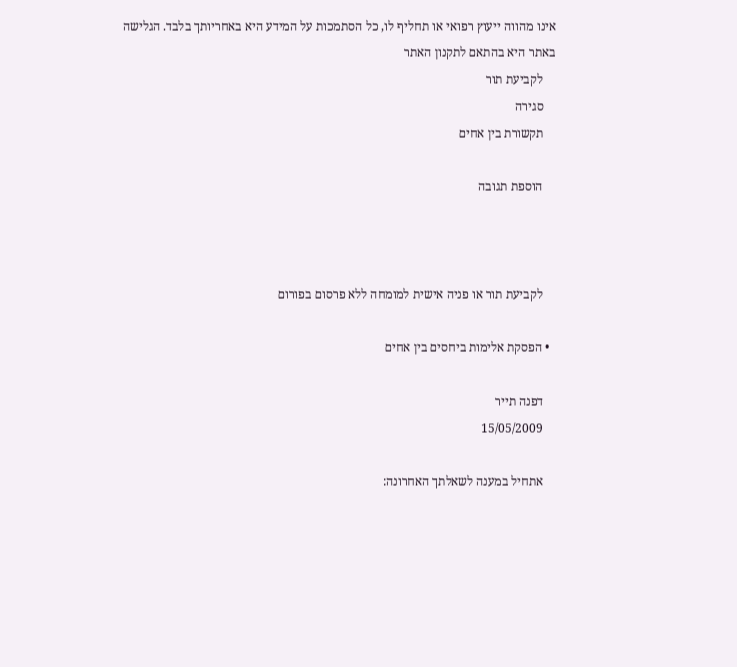אינו מהווה ייעוץ רפואי או תחליף לו, כל הסתמכות על המידע היא באחריותך בלבד. הגלישה באתר היא בהתאם לתקנון האתר
    לקביעת תור
    סגירה
    תקשורת בין אחים

    הוספת תגובה



    לקביעת תור או פניה אישית למומחה ללא פרסום בפורום

  • הפסקת אלימות ביחסים בין אחים

    דפנה תייר
    15/05/2009

    אתחיל במענה לשאלתך האחרונה: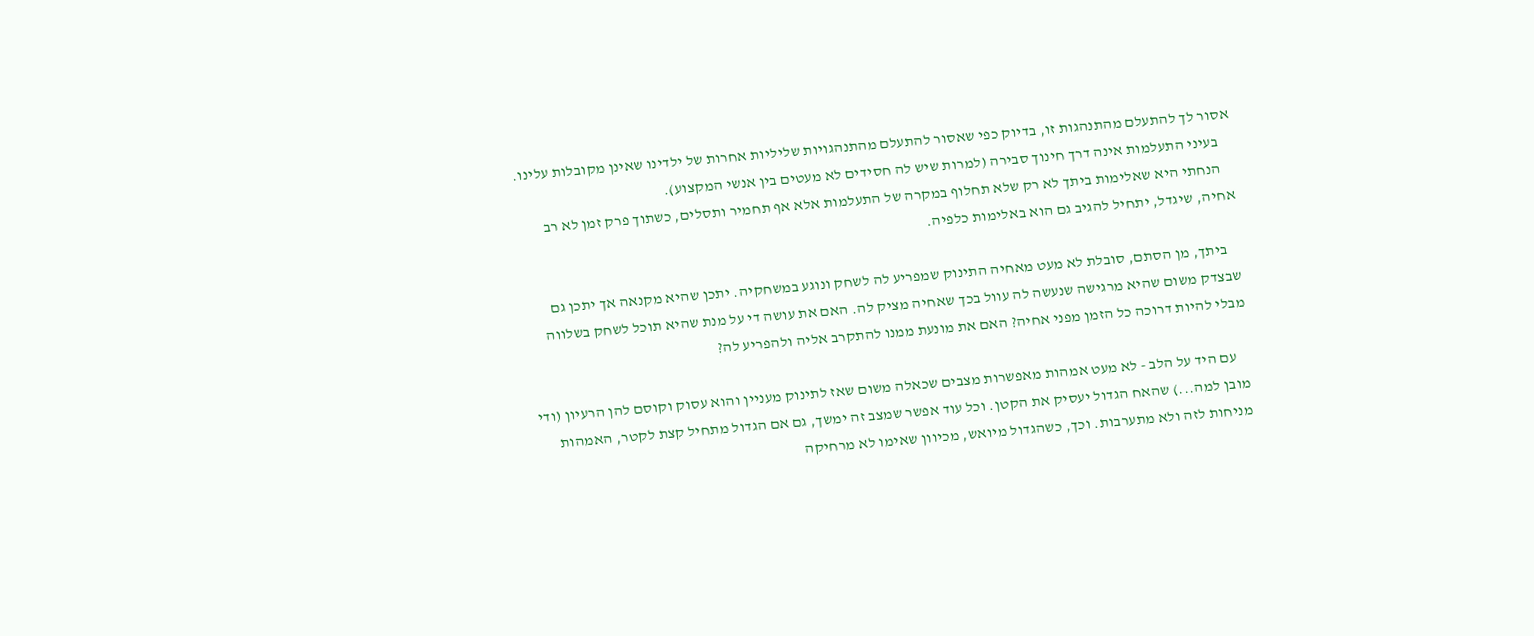אסור לך להתעלם מהתנהגות זו, בדיוק כפי שאסור להתעלם מהתנהגויות שליליות אחרות של ילדינו שאינן מקובלות עלינו.
    בעיני התעלמות אינה דרך חינוך סבירה (למרות שיש לה חסידים לא מעטים בין אנשי המקצוע).
    הנחתי היא שאלימות ביתך לא רק שלא תחלוף במקרה של התעלמות אלא אף תחמיר ותסלים, כשתוך פרק זמן לא רב אחיה, שיגדל, יתחיל להגיב גם הוא באלימות כלפיה.

    ביתך, מן הסתם, סובלת לא מעט מאחיה התינוק שמפריע לה לשחק ונוגע במשחקיה. יתכן שהיא מקנאה אך יתכן גם שבצדק משום שהיא מרגישה שנעשה לה עוול בכך שאחיה מציק לה. האם את עושה די על מנת שהיא תוכל לשחק בשלווה מבלי להיות דרוכה כל הזמן מפני אחיה? האם את מונעת ממנו להתקרב אליה ולהפריע לה?

    עם היד על הלב - לא מעט אמהות מאפשרות מצבים שכאלה משום שאז לתינוק מעניין והוא עסוק וקוסם להן הרעיון (ודי מובן למה...) שהאח הגדול יעסיק את הקטן. וכל עוד אפשר שמצב זה ימשך, גם אם הגדול מתחיל קצת לקטר, האמהות מניחות לזה ולא מתערבות. וכך, כשהגדול מיואש, מכיוון שאימו לא מרחיקה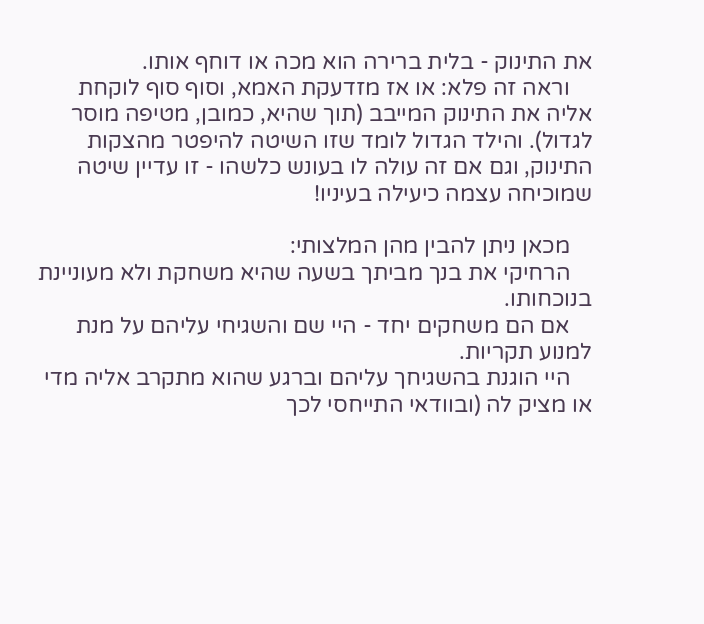את התינוק - בלית ברירה הוא מכה או דוחף אותו.
    וראה זה פלא: או אז מזדעקת האמא, וסוף סוף לוקחת אליה את התינוק המייבב (תוך שהיא, כמובן, מטיפה מוסר לגדול). והילד הגדול לומד שזו השיטה להיפטר מהצקות התינוק, וגם אם זה עולה לו בעונש כלשהו - זו עדיין שיטה שמוכיחה עצמה כיעילה בעיניו!

    מכאן ניתן להבין מהן המלצותי:
    הרחיקי את בנך מביתך בשעה שהיא משחקת ולא מעוניינת בנוכחותו.
    אם הם משחקים יחד - היי שם והשגיחי עליהם על מנת למנוע תקריות.
    היי הוגנת בהשגיחך עליהם וברגע שהוא מתקרב אליה מדי או מציק לה (ובוודאי התייחסי לכך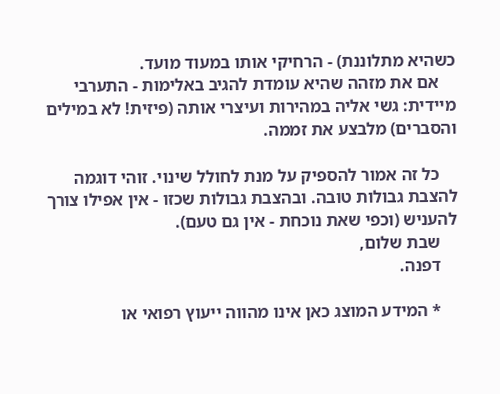כשהיא מתלוננת) - הרחיקי אותו במעוד מועד.
    אם את מזהה שהיא עומדת להגיב באלימות - התערבי מיידית: גשי אליה במהירות ועיצרי אותה (פיזית! לא במילים והסברים) מלבצע את זממה.

    כל זה אמור להספיק על מנת לחולל שינוי. זוהי דוגמה להצבת גבולות טובה. ובהצבת גבולות שכזו - אין אפילו צורך להעניש (וכפי שאת נוכחת - אין גם טעם).
    שבת שלום,
    דפנה.

    * המידע המוצג כאן אינו מהווה ייעוץ רפואי או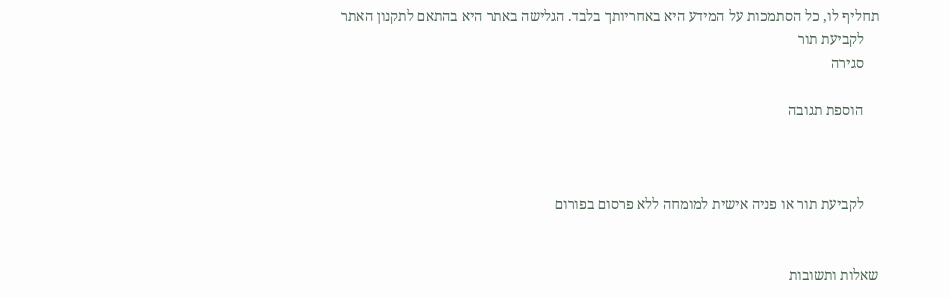תחליף לו, כל הסתמכות על המידע היא באחריותך בלבד. הגלישה באתר היא בהתאם לתקנון האתר
    לקביעת תור
    סגירה

    הוספת תגובה



    לקביעת תור או פניה אישית למומחה ללא פרסום בפורום


שאלות ותשובות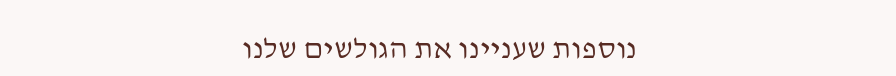נוספות שעניינו את הגולשים שלנו